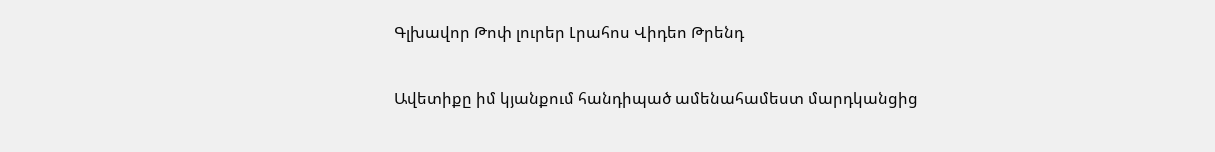Գլխավոր Թոփ լուրեր Լրահոս Վիդեո Թրենդ

Ավետիքը իմ կյանքում հանդիպած ամենահամեստ մարդկանցից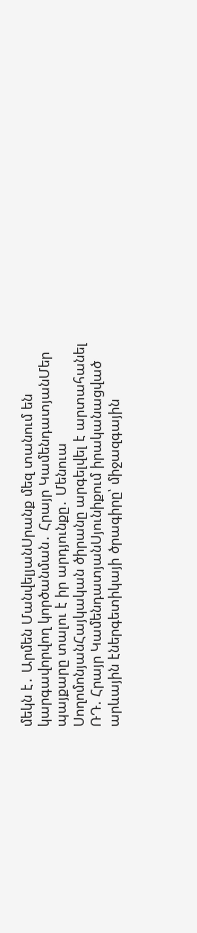մեկն է․ Արմեն ՄանվելյանՍրանք մեզ տանում են կարգավորվող կործանման․ Հրայր ԿամենդատյանՄեր պայքարը տալու է իր արդյունքը․ Մենուա ՍողոմոնյանՀայկական ծիրանը արգելվել է արտահանել ՌԴ. Հրայր ԿամենդատյանՍյունիքում իրականացված արևային էներգետիկայի ծրագիրը՝ միջազգային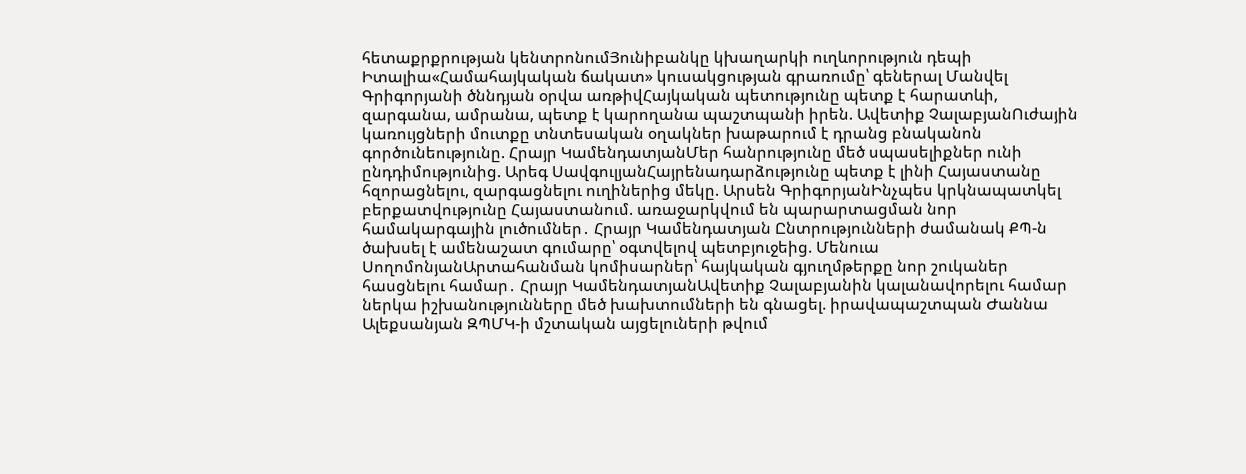հետաքրքրության կենտրոնումՅունիբանկը կխաղարկի ուղևորություն դեպի Իտալիա«Համահայկական ճակատ» կուսակցության գրառումը՝ գեներալ Մանվել Գրիգորյանի ծննդյան օրվա առթիվՀայկական պետությունը պետք է հարատևի, զարգանա, ամրանա, պետք է կարողանա պաշտպանի իրեն. Ավետիք ՉալաբյանՈւժային կառույցների մուտքը տնտեսական օղակներ խաթարում է դրանց բնականոն գործունեությունը. Հրայր ԿամենդատյանՄեր հանրությունը մեծ սպասելիքներ ունի ընդդիմությունից. Արեգ ՍավգուլյանՀայրենադարձությունը պետք է լինի Հայաստանը հզորացնելու, զարգացնելու ուղիներից մեկը. Արսեն ԳրիգորյանԻնչպես կրկնապատկել բերքատվությունը Հայաստանում. առաջարկվում են պարարտացման նոր համակարգային լուծումներ․ Հրայր Կամենդատյան Ընտրությունների ժամանակ ՔՊ-ն ծախսել է ամենաշատ գումարը՝ օգտվելով պետբյուջեից. Մենուա ՍողոմոնյանԱրտահանման կոմիսարներ՝ հայկական գյուղմթերքը նոր շուկաներ հասցնելու համար․ Հրայր ԿամենդատյանԱվետիք Չալաբյանին կալանավորելու համար ներկա իշխանությունները մեծ խախտումների են գնացել. իրավապաշտպան Ժաննա Ալեքսանյան ԶՊՄԿ-ի մշտական այցելուների թվում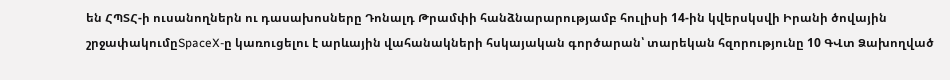են ՀՊՏՀ-ի ուսանողներն ու դասախոսները Դոնալդ Թրամփի հանձնարարությամբ հուլիսի 14-ին կվերսկսվի Իրանի ծովային շրջափակումըSpaceX-ը կառուցելու է արևային վահանակների հսկայական գործարան՝ տարեկան հզորությունը 10 ԳՎտ Ձախողված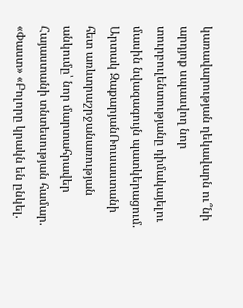կառավարության ղեկավարն ու՞նի արդյոք սպասվող նոր տուրբուլենտությանը դիմակայելու մասին նվազագույն պատկերացում. Արտակ ԶաքարյանՌուսաստանի հետ առևտրաշրջանառության անկումը՝ նոր մարտահրավեր Հայաստանի տնտեսության համար. «Փաստ» «Բոլորը կրակն են ընկել.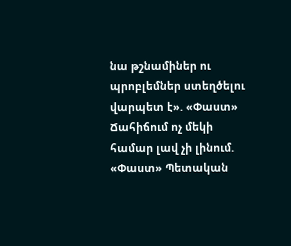նա թշնամիներ ու պրոբլեմներ ստեղծելու վարպետ է». «Փաստ» Ճահիճում ոչ մեկի համար լավ չի լինում. «Փաստ» Պետական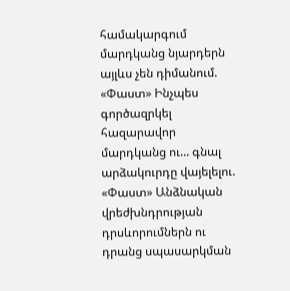համակարգում մարդկանց նյարդերն այլևս չեն դիմանում. «Փաստ» Ինչպես գործազրկել հազարավոր մարդկանց ու... գնալ արձակուրդը վայելելու. «Փաստ» Անձնական վրեժխնդրության դրսևորումներն ու դրանց սպասարկման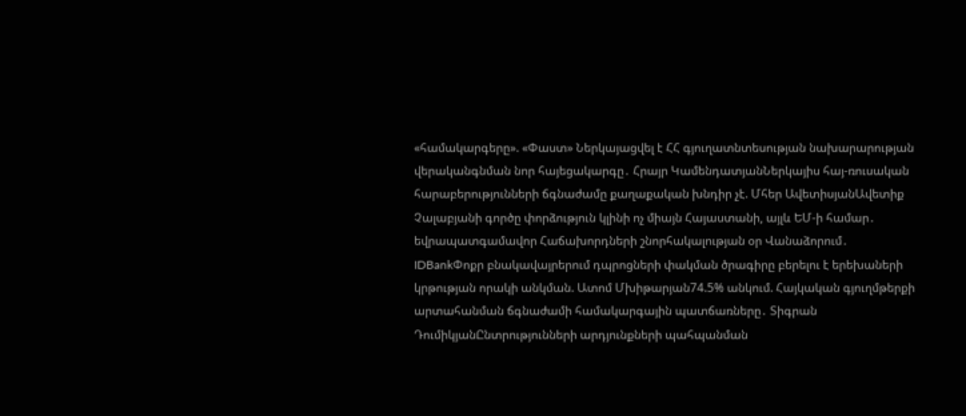«համակարգերը». «Փաստ» Ներկայացվել է ՀՀ գյուղատնտեսության նախարարության վերականգնման նոր հայեցակարգը․ Հրայր ԿամենդատյանՆերկայիս հայ-ռուսական հարաբերությունների ճգնաժամը քաղաքական խնդիր չէ. Մհեր ԱվետիսյանԱվետիք Չալաբյանի գործը փորձություն կլինի ոչ միայն Հայաստանի, այլև ԵՄ-ի համար․ եվրապատգամավոր Հաճախորդների շնորհակալության օր Վանաձորում․ IDBankՓոքր բնակավայրերում դպրոցների փակման ծրագիրը բերելու է երեխաների կրթության որակի անկման. Ատոմ Մխիթարյան74.5% անկում. Հայկական գյուղմթերքի արտահանման ճգնաժամի համակարգային պատճառները․ Տիգրան ԴումիկյանԸնտրությունների արդյունքների պահպանման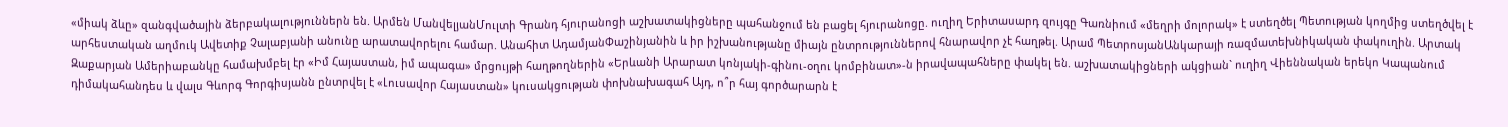«միակ ձևը» զանգվածային ձերբակալություններն են. Արմեն ՄանվելյանՄուլտի Գրանդ հյուրանոցի աշխատակիցները պահանջում են բացել հյուրանոցը. ուղիղ Երիտասարդ զույգը Գառնիում «մեղրի մոլորակ» է ստեղծել Պետության կողմից ստեղծվել է արհեստական աղմուկ Ավետիք Չալաբյանի անունը արատավորելու համար. Անահիտ ԱդամյանՓաշինյանին և իր իշխանությանը միայն ընտրություններով հնարավոր չէ հաղթել. Արամ ՊետրոսյանԱնկարայի ռազմատեխնիկական փակուղին. Արտակ Զաքարյան Ամերիաբանկը համախմբել էր «Իմ Հայաստան, իմ ապագա» մրցույթի հաղթողներին «Երևանի Արարատ կոնյակի-գինու-օղու կոմբինատ»-ն իրավապահները փակել են. աշխատակիցների ակցիան` ուղիղ Վիեննական երեկո Կապանում դիմակահանդես և վալս Գևորգ Գորգիսյանն ընտրվել է «Լուսավոր Հայաստան» կուսակցության փոխնախագահ Այդ, ո՞ր հայ գործարարն է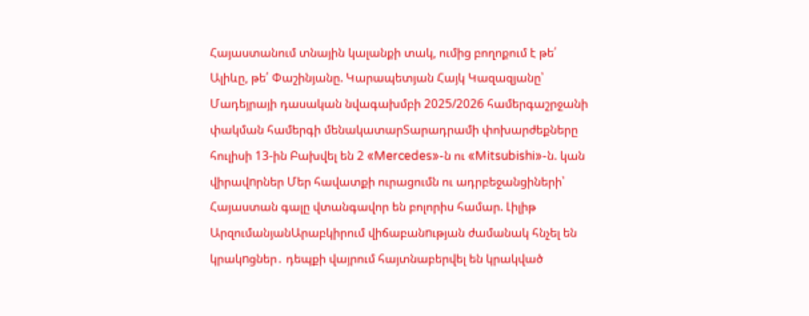Հայաստանում տնային կալանքի տակ, ումից բողոքում է թե՛ Ալիևը, թե՛ Փաշինյանը. Կարապետյան Հայկ Կազազյանը՝ Մադեյրայի դասական նվագախմբի 2025/2026 համերգաշրջանի փակման համերգի մենակատարՏարադրամի փոխարժեքները հուլիսի 13-ին Բախվել են 2 «Mercedes»-ն ու «Mitsubishi»-ն. կան վիրավnրներ Մեր հավատքի ուրացումն ու ադրբեջանցիների՝ Հայաստան գալը վտանգավոր են բոլորիս համար. Լիլիթ ԱրզումանյանԱրաբկիրում վիճաբանnւթյան ժամանակ հնչել են կրակnցներ․ դեպքի վայրում հայտնաբերվել են կրակված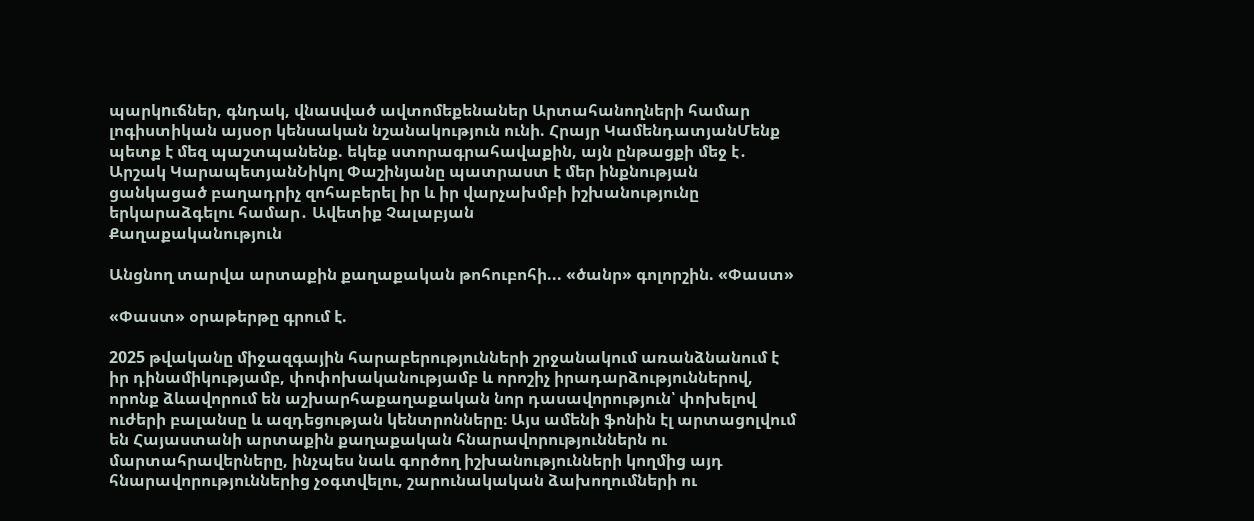պարկnւճներ, գնդակ, վնաuված ավտոմեքենաներ Արտահանողների համար լոգիստիկան այսօր կենսական նշանակություն ունի. Հրայր ԿամենդատյանՄենք պետք է մեզ պաշտպանենք. եկեք ստորագրահավաքին, այն ընթացքի մեջ է․ Արշակ ԿարապետյանՆիկոլ Փաշինյանը պատրաստ է մեր ինքնության ցանկացած բաղադրիչ զոհաբերել իր և իր վարչախմբի իշխանությունը երկարաձգելու համար․ Ավետիք Չալաբյան
Քաղաքականություն

Անցնող տարվա արտաքին քաղաքական թոհուբոհի... «ծանր» գոլորշին. «Փաստ»

«Փաստ» օրաթերթը գրում է.

2025 թվականը միջազգային հարաբերությունների շրջանակում առանձնանում է իր դինամիկությամբ, փոփոխականությամբ և որոշիչ իրադարձություններով, որոնք ձևավորում են աշխարհաքաղաքական նոր դասավորություն՝ փոխելով ուժերի բալանսը և ազդեցության կենտրոնները։ Այս ամենի ֆոնին էլ արտացոլվում են Հայաստանի արտաքին քաղաքական հնարավորություններն ու մարտահրավերները, ինչպես նաև գործող իշխանությունների կողմից այդ հնարավորություններից չօգտվելու, շարունակական ձախողումների ու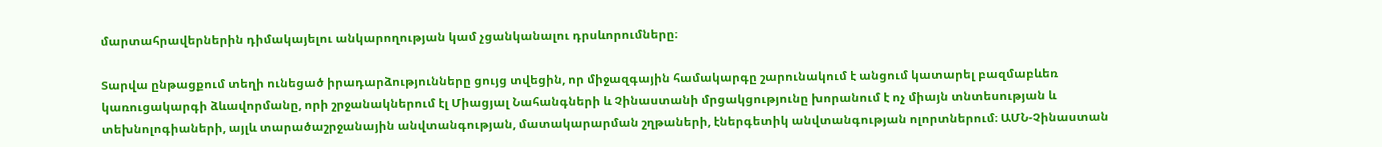մարտահրավերներին դիմակայելու անկարողության կամ չցանկանալու դրսևորումները։

Տարվա ընթացքում տեղի ունեցած իրադարձությունները ցույց տվեցին, որ միջազգային համակարգը շարունակում է անցում կատարել բազմաբևեռ կառուցակարգի ձևավորմանը, որի շրջանակներում էլ Միացյալ Նահանգների և Չինաստանի մրցակցությունը խորանում է ոչ միայն տնտեսության և տեխնոլոգիաների, այլև տարածաշրջանային անվտանգության, մատակարարման շղթաների, էներգետիկ անվտանգության ոլորտներում։ ԱՄՆ-Չինաստան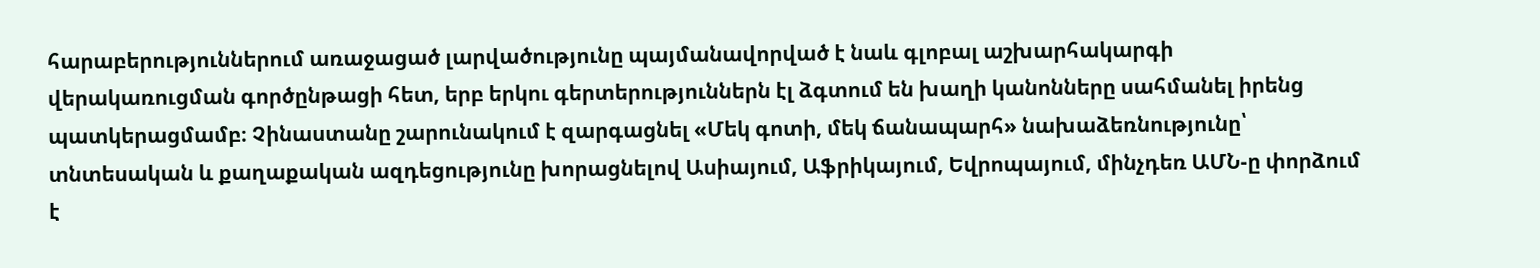հարաբերություններում առաջացած լարվածությունը պայմանավորված է նաև գլոբալ աշխարհակարգի վերակառուցման գործընթացի հետ, երբ երկու գերտերություններն էլ ձգտում են խաղի կանոնները սահմանել իրենց պատկերացմամբ։ Չինաստանը շարունակում է զարգացնել «Մեկ գոտի, մեկ ճանապարհ» նախաձեռնությունը՝ տնտեսական և քաղաքական ազդեցությունը խորացնելով Ասիայում, Աֆրիկայում, Եվրոպայում, մինչդեռ ԱՄՆ-ը փորձում է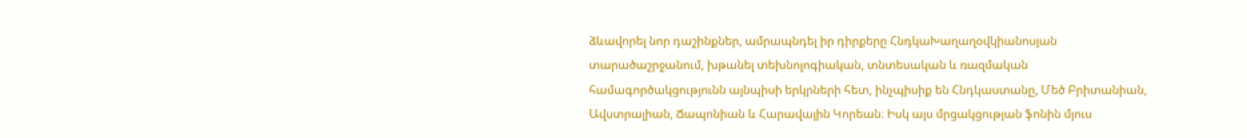ձևավորել նոր դաշինքներ, ամրապնդել իր դիրքերը ՀնդկաԽաղաղօվկիանոսյան տարածաշրջանում, խթանել տեխնոլոգիական, տնտեսական և ռազմական համագործակցությունն այնպիսի երկրների հետ, ինչպիսիք են Հնդկաստանը, Մեծ Բրիտանիան, Ավստրալիան, Ճապոնիան և Հարավային Կորեան։ Իսկ այս մրցակցության ֆոնին մյուս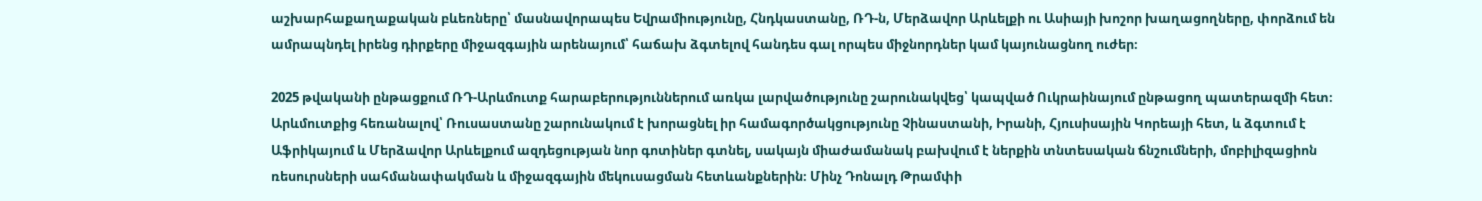աշխարհաքաղաքական բևեռները՝ մասնավորապես Եվրամիությունը, Հնդկաստանը, ՌԴ-ն, Մերձավոր Արևելքի ու Ասիայի խոշոր խաղացողները, փորձում են ամրապնդել իրենց դիրքերը միջազգային արենայում՝ հաճախ ձգտելով հանդես գալ որպես միջնորդներ կամ կայունացնող ուժեր։

2025 թվականի ընթացքում ՌԴ-Արևմուտք հարաբերություններում առկա լարվածությունը շարունակվեց՝ կապված Ուկրաինայում ընթացող պատերազմի հետ։ Արևմուտքից հեռանալով՝ Ռուսաստանը շարունակում է խորացնել իր համագործակցությունը Չինաստանի, Իրանի, Հյուսիսային Կորեայի հետ, և ձգտում է Աֆրիկայում և Մերձավոր Արևելքում ազդեցության նոր գոտիներ գտնել, սակայն միաժամանակ բախվում է ներքին տնտեսական ճնշումների, մոբիլիզացիոն ռեսուրսների սահմանափակման և միջազգային մեկուսացման հետևանքներին։ Մինչ Դոնալդ Թրամփի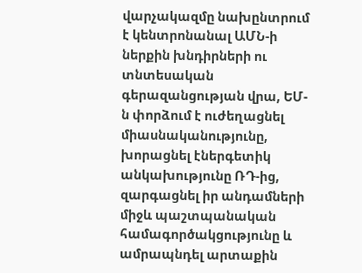վարչակազմը նախընտրում է կենտրոնանալ ԱՄՆ-ի ներքին խնդիրների ու տնտեսական գերազանցության վրա, ԵՄ-ն փորձում է ուժեղացնել միասնականությունը, խորացնել էներգետիկ անկախությունը ՌԴ-ից, զարգացնել իր անդամների միջև պաշտպանական համագործակցությունը և ամրապնդել արտաքին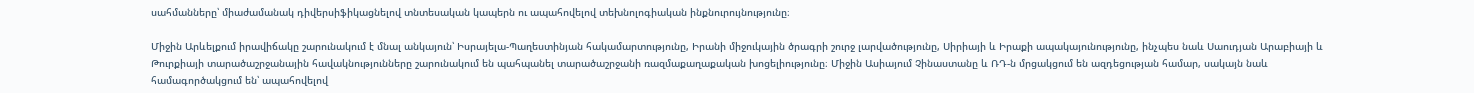սահմանները՝ միաժամանակ դիվերսիֆիկացնելով տնտեսական կապերն ու ապահովելով տեխնոլոգիական ինքնուրույնությունը։

Միջին Արևելքում իրավիճակը շարունակում է մնալ անկայուն՝ Իսրայելա-Պաղեստինյան հակամարտությունը, Իրանի միջուկային ծրագրի շուրջ լարվածությունը, Սիրիայի և Իրաքի ապակայունությունը, ինչպես նաև Սաուդյան Արաբիայի և Թուրքիայի տարածաշրջանային հավակնությունները շարունակում են պահպանել տարածաշրջանի ռազմաքաղաքական խոցելիությունը։ Միջին Ասիայում Չինաստանը և ՌԴ-ն մրցակցում են ազդեցության համար, սակայն նաև համագործակցում են՝ ապահովելով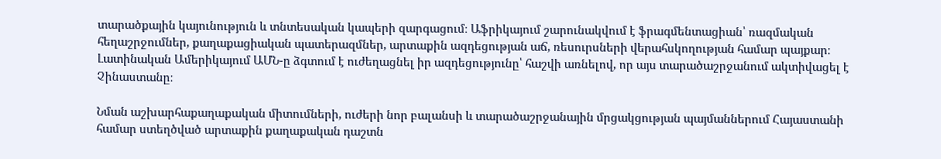տարածքային կայունություն և տնտեսական կապերի զարգացում։ Աֆրիկայում շարունակվում է ֆրագմենտացիան՝ ռազմական հեղաշրջումներ, քաղաքացիական պատերազմներ, արտաքին ազդեցության աճ, ռեսուրսների վերահսկողության համար պայքար։ Լատինական Ամերիկայում ԱՄՆ-ը ձգտում է ուժեղացնել իր ազդեցությունը՝ հաշվի առնելով, որ այս տարածաշրջանում ակտիվացել է Չինաստանը։

Նման աշխարհաքաղաքական միտումների, ուժերի նոր բալանսի և տարածաշրջանային մրցակցության պայմաններում Հայաստանի համար ստեղծված արտաքին քաղաքական դաշտն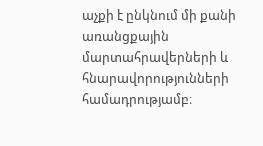աչքի է ընկնում մի քանի առանցքային մարտահրավերների և հնարավորությունների համադրությամբ։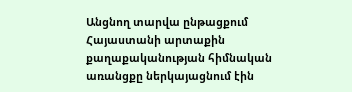Անցնող տարվա ընթացքում Հայաստանի արտաքին քաղաքականության հիմնական առանցքը ներկայացնում էին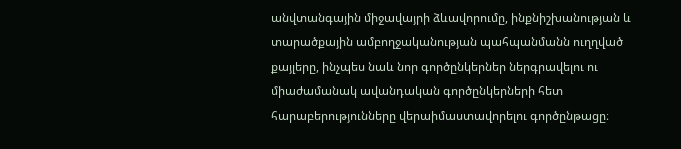անվտանգային միջավայրի ձևավորումը, ինքնիշխանության և տարածքային ամբողջականության պահպանմանն ուղղված քայլերը, ինչպես նաև նոր գործընկերներ ներգրավելու ու միաժամանակ ավանդական գործընկերների հետ հարաբերությունները վերաիմաստավորելու գործընթացը։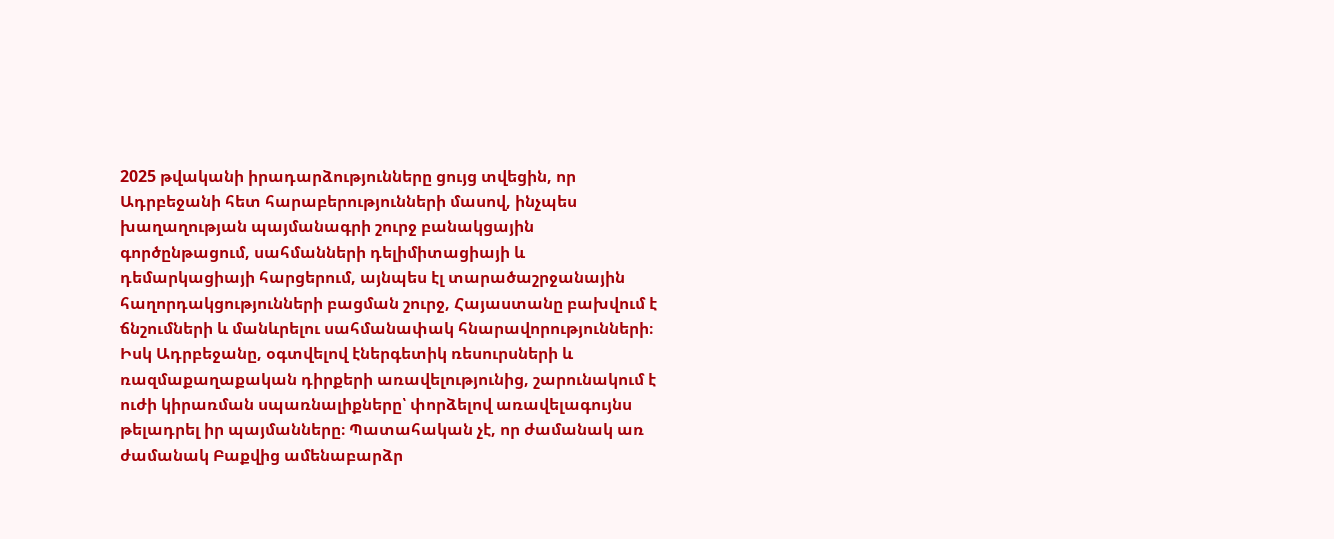2025 թվականի իրադարձությունները ցույց տվեցին, որ Ադրբեջանի հետ հարաբերությունների մասով, ինչպես խաղաղության պայմանագրի շուրջ բանակցային գործընթացում, սահմանների դելիմիտացիայի և դեմարկացիայի հարցերում, այնպես էլ տարածաշրջանային հաղորդակցությունների բացման շուրջ, Հայաստանը բախվում է ճնշումների և մանևրելու սահմանափակ հնարավորությունների։ Իսկ Ադրբեջանը, օգտվելով էներգետիկ ռեսուրսների և ռազմաքաղաքական դիրքերի առավելությունից, շարունակում է ուժի կիրառման սպառնալիքները՝ փորձելով առավելագույնս թելադրել իր պայմանները։ Պատահական չէ, որ ժամանակ առ ժամանակ Բաքվից ամենաբարձր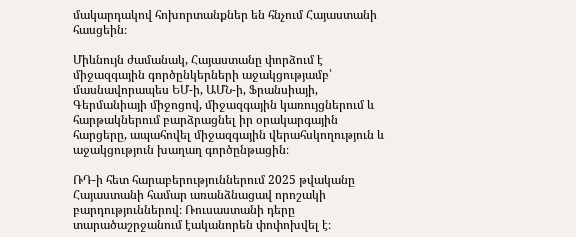մակարդակով հոխորտանքներ են հնչում Հայաստանի հասցեին։

Միևնույն ժամանակ, Հայաստանը փորձում է միջազգային գործընկերների աջակցությամբ՝ մասնավորապես ԵՄ-ի, ԱՄՆ-ի, Ֆրանսիայի, Գերմանիայի միջոցով, միջազգային կառույցներում և հարթակներում բարձրացնել իր օրակարգային հարցերը, ապահովել միջազգային վերահսկողություն և աջակցություն խաղաղ գործընթացին։

ՌԴ-ի հետ հարաբերություններում 2025 թվականը Հայաստանի համար առանձնացավ որոշակի բարդություններով։ Ռուսաստանի դերը տարածաշրջանում էականորեն փոփոխվել է։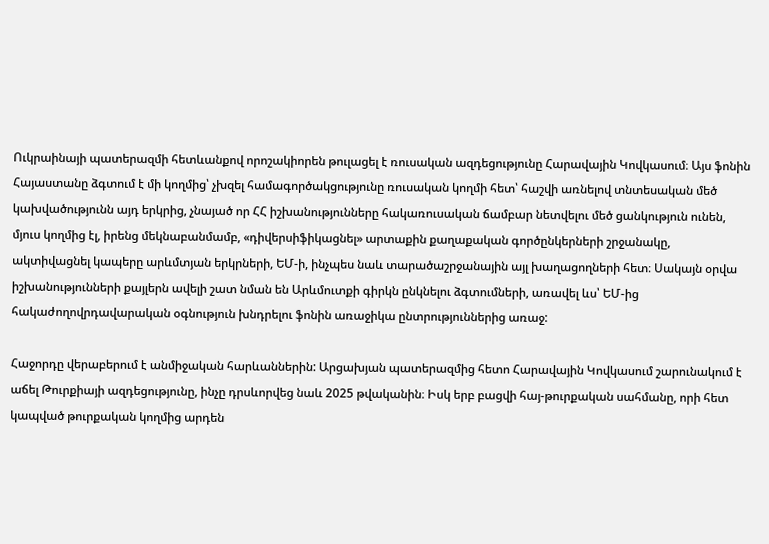Ուկրաինայի պատերազմի հետևանքով որոշակիորեն թուլացել է ռուսական ազդեցությունը Հարավային Կովկասում։ Այս ֆոնին Հայաստանը ձգտում է մի կողմից՝ չխզել համագործակցությունը ռուսական կողմի հետ՝ հաշվի առնելով տնտեսական մեծ կախվածությունն այդ երկրից, չնայած որ ՀՀ իշխանությունները հակառուսական ճամբար նետվելու մեծ ցանկություն ունեն, մյուս կողմից էլ, իրենց մեկնաբանմամբ, «դիվերսիֆիկացնել» արտաքին քաղաքական գործընկերների շրջանակը, ակտիվացնել կապերը արևմտյան երկրների, ԵՄ-ի, ինչպես նաև տարածաշրջանային այլ խաղացողների հետ։ Սակայն օրվա իշխանությունների քայլերն ավելի շատ նման են Արևմուտքի գիրկն ընկնելու ձգտումների, առավել ևս՝ ԵՄ-ից հակաժողովրդավարական օգնություն խնդրելու ֆոնին առաջիկա ընտրություններից առաջ:

Հաջորդը վերաբերում է անմիջական հարևաններին: Արցախյան պատերազմից հետո Հարավային Կովկասում շարունակում է աճել Թուրքիայի ազդեցությունը, ինչը դրսևորվեց նաև 2025 թվականին։ Իսկ երբ բացվի հայ-թուրքական սահմանը, որի հետ կապված թուրքական կողմից արդեն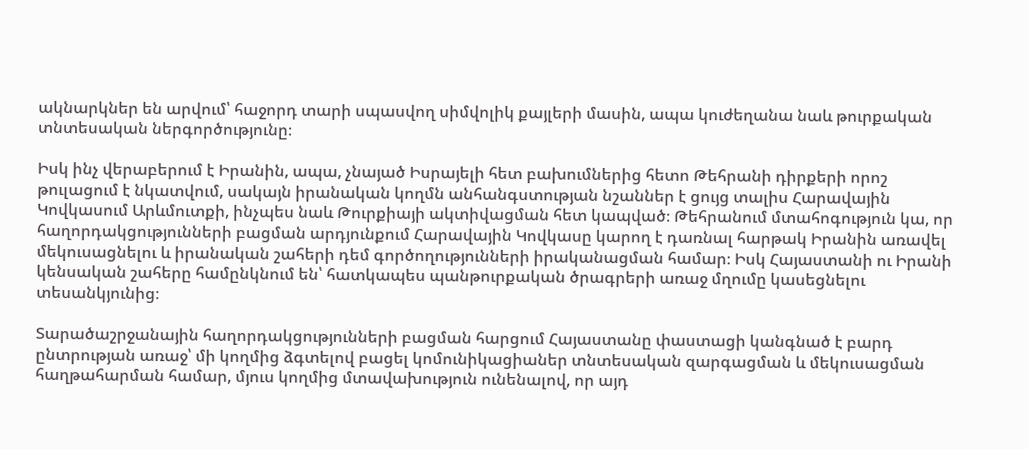ակնարկներ են արվում՝ հաջորդ տարի սպասվող սիմվոլիկ քայլերի մասին, ապա կուժեղանա նաև թուրքական տնտեսական ներգործությունը։

Իսկ ինչ վերաբերում է Իրանին, ապա, չնայած Իսրայելի հետ բախումներից հետո Թեհրանի դիրքերի որոշ թուլացում է նկատվում, սակայն իրանական կողմն անհանգստության նշաններ է ցույց տալիս Հարավային Կովկասում Արևմուտքի, ինչպես նաև Թուրքիայի ակտիվացման հետ կապված։ Թեհրանում մտահոգություն կա, որ հաղորդակցությունների բացման արդյունքում Հարավային Կովկասը կարող է դառնալ հարթակ Իրանին առավել մեկուսացնելու և իրանական շահերի դեմ գործողությունների իրականացման համար։ Իսկ Հայաստանի ու Իրանի կենսական շահերը համընկնում են՝ հատկապես պանթուրքական ծրագրերի առաջ մղումը կասեցնելու տեսանկյունից։

Տարածաշրջանային հաղորդակցությունների բացման հարցում Հայաստանը փաստացի կանգնած է բարդ ընտրության առաջ՝ մի կողմից ձգտելով բացել կոմունիկացիաներ տնտեսական զարգացման և մեկուսացման հաղթահարման համար, մյուս կողմից մտավախություն ունենալով, որ այդ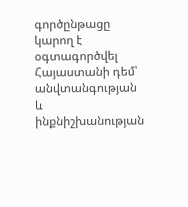գործընթացը կարող է օգտագործվել Հայաստանի դեմ՝ անվտանգության և ինքնիշխանության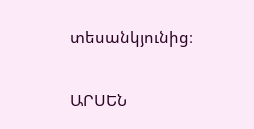տեսանկյունից։

ԱՐՍԵՆ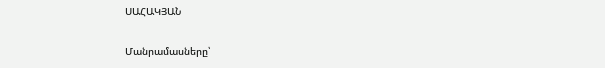ՍԱՀԱԿՅԱՆ

Մանրամասները՝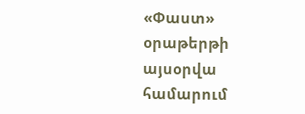«Փաստ» օրաթերթի այսօրվա համարում